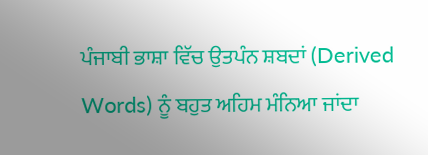ਪੰਜਾਬੀ ਭਾਸ਼ਾ ਵਿੱਚ ਉਤਪੰਨ ਸ਼ਬਦਾਂ (Derived Words) ਨੂੰ ਬਹੁਤ ਅਹਿਮ ਮੰਨਿਆ ਜਾਂਦਾ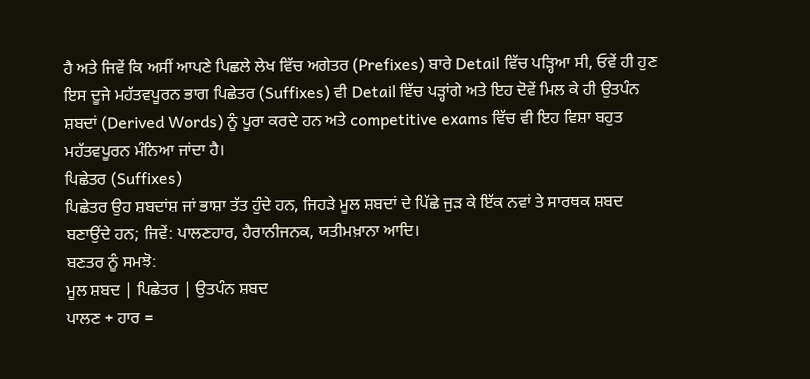ਹੈ ਅਤੇ ਜਿਵੇਂ ਕਿ ਅਸੀਂ ਆਪਣੇ ਪਿਛਲੇ ਲੇਖ ਵਿੱਚ ਅਗੇਤਰ (Prefixes) ਬਾਰੇ Detail ਵਿੱਚ ਪੜ੍ਹਿਆ ਸੀ, ਓਵੇਂ ਹੀ ਹੁਣ ਇਸ ਦੂਜੇ ਮਹੱਤਵਪੂਰਨ ਭਾਗ ਪਿਛੇਤਰ (Suffixes) ਵੀ Detail ਵਿੱਚ ਪੜ੍ਹਾਂਗੇ ਅਤੇ ਇਹ ਦੋਵੇਂ ਮਿਲ ਕੇ ਹੀ ਉਤਪੰਨ ਸ਼ਬਦਾਂ (Derived Words) ਨੂੰ ਪੂਰਾ ਕਰਦੇ ਹਨ ਅਤੇ competitive exams ਵਿੱਚ ਵੀ ਇਹ ਵਿਸ਼ਾ ਬਹੁਤ ਮਹੱਤਵਪੂਰਨ ਮੰਨਿਆ ਜਾਂਦਾ ਹੈ।
ਪਿਛੇਤਰ (Suffixes)
ਪਿਛੇਤਰ ਉਹ ਸ਼ਬਦਾਂਸ਼ ਜਾਂ ਭਾਸ਼ਾ ਤੱਤ ਹੁੰਦੇ ਹਨ, ਜਿਹੜੇ ਮੂਲ ਸ਼ਬਦਾਂ ਦੇ ਪਿੱਛੇ ਜੁੜ ਕੇ ਇੱਕ ਨਵਾਂ ਤੇ ਸਾਰਥਕ ਸ਼ਬਦ ਬਣਾਉਂਦੇ ਹਨ; ਜਿਵੇਂ: ਪਾਲਣਹਾਰ, ਹੈਰਾਨੀਜਨਕ, ਯਤੀਮਖ਼ਾਨਾ ਆਦਿ।
ਬਣਤਰ ਨੂੰ ਸਮਝੋ:
ਮੂਲ ਸ਼ਬਦ | ਪਿਛੇਤਰ | ਉਤਪੰਨ ਸ਼ਬਦ
ਪਾਲਣ + ਹਾਰ =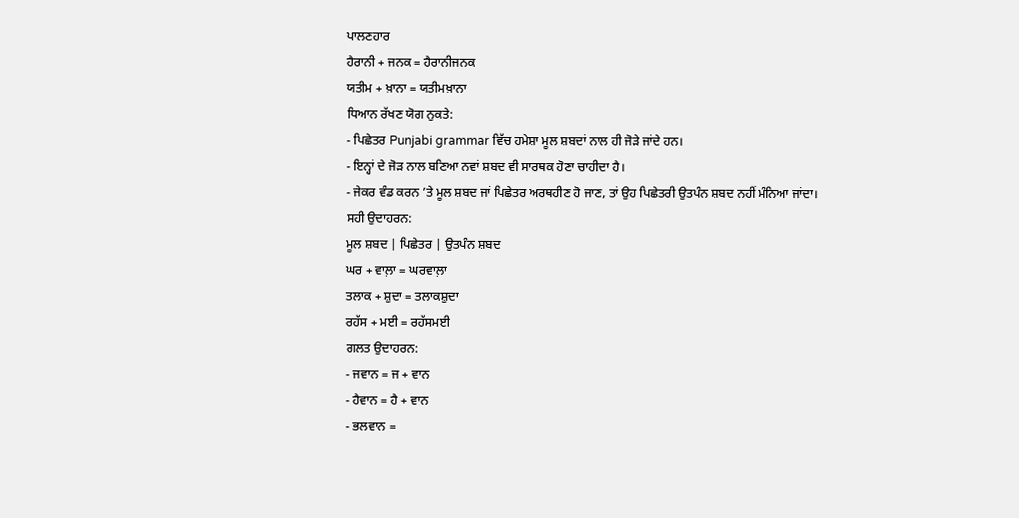ਪਾਲਣਹਾਰ
ਹੈਰਾਨੀ + ਜਨਕ = ਹੈਰਾਨੀਜਨਕ
ਯਤੀਮ + ਖ਼ਾਨਾ = ਯਤੀਮਖ਼ਾਨਾ
ਧਿਆਨ ਰੱਖਣ ਯੋਗ ਨੁਕਤੇ:
- ਪਿਛੇਤਰ Punjabi grammar ਵਿੱਚ ਹਮੇਸ਼ਾ ਮੂਲ ਸ਼ਬਦਾਂ ਨਾਲ ਹੀ ਜੋੜੇ ਜਾਂਦੇ ਹਨ।
- ਇਨ੍ਹਾਂ ਦੇ ਜੋੜ ਨਾਲ ਬਣਿਆ ਨਵਾਂ ਸ਼ਬਦ ਵੀ ਸਾਰਥਕ ਹੋਣਾ ਚਾਹੀਦਾ ਹੈ।
- ਜੇਕਰ ਵੰਡ ਕਰਨ ’ਤੇ ਮੂਲ ਸ਼ਬਦ ਜਾਂ ਪਿਛੇਤਰ ਅਰਥਹੀਣ ਹੋ ਜਾਣ, ਤਾਂ ਉਹ ਪਿਛੇਤਰੀ ਉਤਪੰਨ ਸ਼ਬਦ ਨਹੀਂ ਮੰਨਿਆ ਜਾਂਦਾ।
ਸਹੀ ਉਦਾਹਰਨ:
ਮੂਲ ਸ਼ਬਦ | ਪਿਛੇਤਰ | ਉਤਪੰਨ ਸ਼ਬਦ
ਘਰ + ਵਾਲ਼ਾ = ਘਰਵਾਲ਼ਾ
ਤਲਾਕ + ਸ਼ੁਦਾ = ਤਲਾਕਸ਼ੁਦਾ
ਰਹੱਸ + ਮਈ = ਰਹੱਸਮਈ
ਗਲਤ ਉਦਾਹਰਨ:
- ਜਵਾਨ = ਜ + ਵਾਨ
- ਹੈਵਾਨ = ਹੈ + ਵਾਨ
- ਭਲਵਾਨ =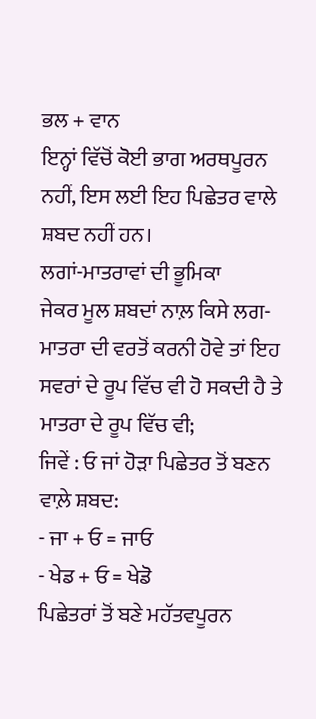ਭਲ + ਵਾਨ
ਇਨ੍ਹਾਂ ਵਿੱਚੋਂ ਕੋਈ ਭਾਗ ਅਰਥਪੂਰਨ ਨਹੀਂ, ਇਸ ਲਈ ਇਹ ਪਿਛੇਤਰ ਵਾਲੇ ਸ਼ਬਦ ਨਹੀਂ ਹਨ।
ਲਗਾਂ-ਮਾਤਰਾਵਾਂ ਦੀ ਭੂਮਿਕਾ
ਜੇਕਰ ਮੂਲ ਸ਼ਬਦਾਂ ਨਾਲ਼ ਕਿਸੇ ਲਗ-ਮਾਤਰਾ ਦੀ ਵਰਤੋਂ ਕਰਨੀ ਹੋਵੇ ਤਾਂ ਇਹ ਸਵਰਾਂ ਦੇ ਰੂਪ ਵਿੱਚ ਵੀ ਹੋ ਸਕਦੀ ਹੈ ਤੇ ਮਾਤਰਾ ਦੇ ਰੂਪ ਵਿੱਚ ਵੀ;
ਜਿਵੇਂ : ਓ ਜਾਂ ਹੋੜਾ ਪਿਛੇਤਰ ਤੋਂ ਬਣਨ ਵਾਲ਼ੇ ਸ਼ਬਦ:
- ਜਾ + ਓ = ਜਾਓ
- ਖੇਡ + ਓ = ਖੇਡੋ
ਪਿਛੇਤਰਾਂ ਤੋਂ ਬਣੇ ਮਹੱਤਵਪੂਰਨ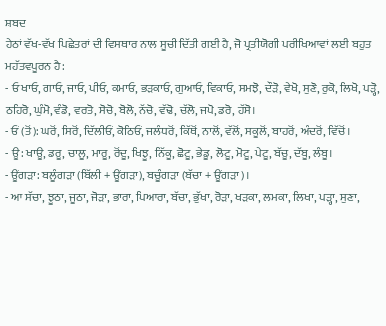ਸ਼ਬਦ
ਹੇਠਾਂ ਵੱਖ-ਵੱਖ ਪਿਛੇਤਰਾਂ ਦੀ ਵਿਸਥਾਰ ਨਾਲ ਸੂਚੀ ਦਿੱਤੀ ਗਈ ਹੈ, ਜੋ ਪ੍ਰਤੀਯੋਗੀ ਪਰੀਖਿਆਵਾਂ ਲਈ ਬਹੁਤ ਮਹੱਤਵਪੂਰਨ ਹੈ:
- ਓ ਖਾਓ, ਗਾਓ, ਜਾਓ, ਪੀਓ, ਕਮਾਓ, ਭੜਕਾਓ, ਗੁਆਓ, ਵਿਕਾਓ, ਸਮਝੋ, ਦੌੜੋ, ਵੇਖੋ, ਸੁਣੋ, ਰੁਕੋ, ਲਿਖੋ, ਪੜ੍ਹੋ, ਠਹਿਰੋ, ਘੁੰਮੋ, ਵੰਡੋ, ਵਰਤੋ, ਸੋਚੋ, ਬੋਲੋ, ਨੱਚੋ, ਵੱਢੋ, ਚੱਲੋ, ਜਪੋ, ਡਰੋ, ਹੱਸੋ।
- ਓਂ (ਤੋਂ): ਘਰੋਂ, ਸਿਰੋਂ, ਦਿੱਲੀਓਂ, ਕੋਠਿਓਂ, ਜਲੰਧਰੋਂ, ਕਿੱਥੋਂ, ਨਾਲੋਂ, ਵੱਲੋਂ, ਸਕੂਲੋਂ, ਬਾਹਰੋਂ, ਅੰਦਰੋਂ, ਵਿੱਚੋਂ।
- ਊ: ਖਾਊ, ਡਰੂ, ਚਾਲੂ, ਮਾਰੂ, ਰੋਂਦੂ, ਖਿਝੂ, ਨਿੱਕੂ, ਛੋਟੂ, ਭੇਡੂ, ਲੋਟੂ, ਮੋਟੂ, ਪੇਟੂ, ਬੱਚੂ, ਦੱਬੂ, ਲੰਬੂ।
- ਊਂਗੜਾ: ਬਲੂੰਗੜਾ (ਬਿੱਲੀ + ਊਂਗੜਾ), ਬਚੂੰਗੜਾ (ਬੱਚਾ + ਊਂਗੜਾ)।
- ਆ ਸੱਚਾ, ਝੂਠਾ, ਜੂਠਾ, ਜੋੜਾ, ਭਾਰਾ, ਪਿਆਰਾ, ਬੱਚਾ, ਭੁੱਖਾ, ਰੋੜਾ, ਖੜਕਾ, ਲਮਕਾ, ਲਿਖਾ, ਪੜ੍ਹਾ, ਸੁਣਾ,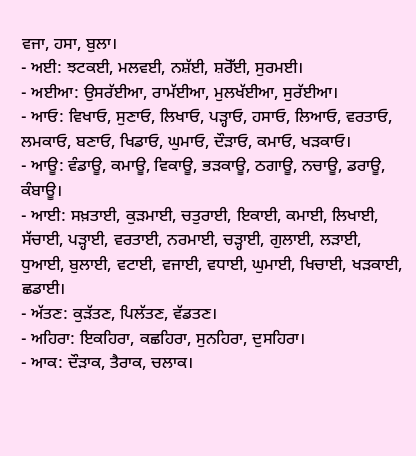ਵਜਾ, ਹਸਾ, ਬੁਲਾ।
- ਅਈ: ਝਟਕਈ, ਮਲਵਈ, ਨਸ਼ੱਈ, ਸ਼ਰੋੱਈ, ਸੁਰਮਈ।
- ਅਈਆ: ਉਸਰੱਈਆ, ਰਾਮੱਈਆ, ਮੁਲਖੱਈਆ, ਸੁਰੱਈਆ।
- ਆਓ: ਵਿਖਾਓ, ਸੁਣਾਓ, ਲਿਖਾਓ, ਪੜ੍ਹਾਓ, ਹਸਾਓ, ਲਿਆਓ, ਵਰਤਾਓ, ਲਮਕਾਓ, ਬਣਾਓ, ਖਿਡਾਓ, ਘੁਮਾਓ, ਦੌੜਾਓ, ਕਮਾਓ, ਖੜਕਾਓ।
- ਆਊ: ਵੰਡਾਊ, ਕਮਾਊ, ਵਿਕਾਊ, ਭੜਕਾਊ, ਠਗਾਊ, ਨਚਾਊ, ਡਰਾਊ, ਕੰਬਾਊ।
- ਆਈ: ਸਖ਼ਤਾਈ, ਕੁੜਮਾਈ, ਚਤੁਰਾਈ, ਇਕਾਈ, ਕਮਾਈ, ਲਿਖਾਈ, ਸੱਚਾਈ, ਪੜ੍ਹਾਈ, ਵਰਤਾਈ, ਨਰਮਾਈ, ਚੜ੍ਹਾਈ, ਗੁਲਾਈ, ਲੜਾਈ, ਧੁਆਈ, ਬੁਲਾਈ, ਵਟਾਈ, ਵਜਾਈ, ਵਧਾਈ, ਘੁਮਾਈ, ਖਿਚਾਈ, ਖੜਕਾਈ, ਛਡਾਈ।
- ਅੱਤਣ: ਕੁੜੱਤਣ, ਪਿਲੱਤਣ, ਵੱਡਤਣ।
- ਅਹਿਰਾ: ਇਕਹਿਰਾ, ਕਛਹਿਰਾ, ਸੁਨਹਿਰਾ, ਦੁਸਹਿਰਾ।
- ਆਕ: ਦੌੜਾਕ, ਤੈਰਾਕ, ਚਲਾਕ।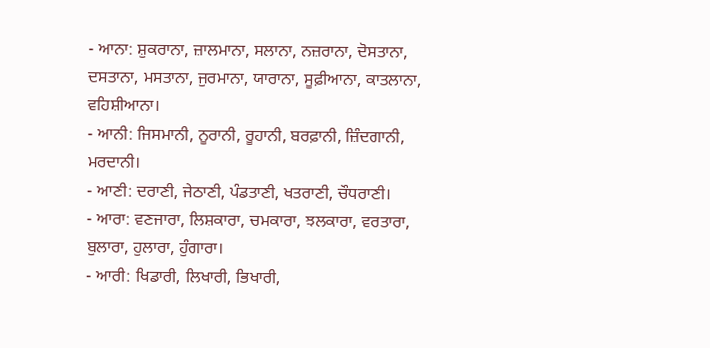- ਆਨਾ: ਸ਼ੁਕਰਾਨਾ, ਜ਼ਾਲਮਾਨਾ, ਸਲਾਨਾ, ਨਜ਼ਰਾਨਾ, ਦੋਸਤਾਨਾ, ਦਸਤਾਨਾ, ਮਸਤਾਨਾ, ਜੁਰਮਾਨਾ, ਯਾਰਾਨਾ, ਸੂਫ਼ੀਆਨਾ, ਕਾਤਲਾਨਾ, ਵਹਿਸ਼ੀਆਨਾ।
- ਆਨੀ: ਜਿਸਮਾਨੀ, ਨੂਰਾਨੀ, ਰੂਹਾਨੀ, ਬਰਫ਼ਾਨੀ, ਜ਼ਿੰਦਗਾਨੀ, ਮਰਦਾਨੀ।
- ਆਣੀ: ਦਰਾਣੀ, ਜੇਠਾਣੀ, ਪੰਡਤਾਣੀ, ਖਤਰਾਣੀ, ਚੌਧਰਾਣੀ।
- ਆਰਾ: ਵਣਜਾਰਾ, ਲਿਸ਼ਕਾਰਾ, ਚਮਕਾਰਾ, ਝਲਕਾਰਾ, ਵਰਤਾਰਾ, ਬੁਲਾਰਾ, ਹੁਲਾਰਾ, ਹੁੰਗਾਰਾ।
- ਆਰੀ: ਖਿਡਾਰੀ, ਲਿਖਾਰੀ, ਭਿਖਾਰੀ,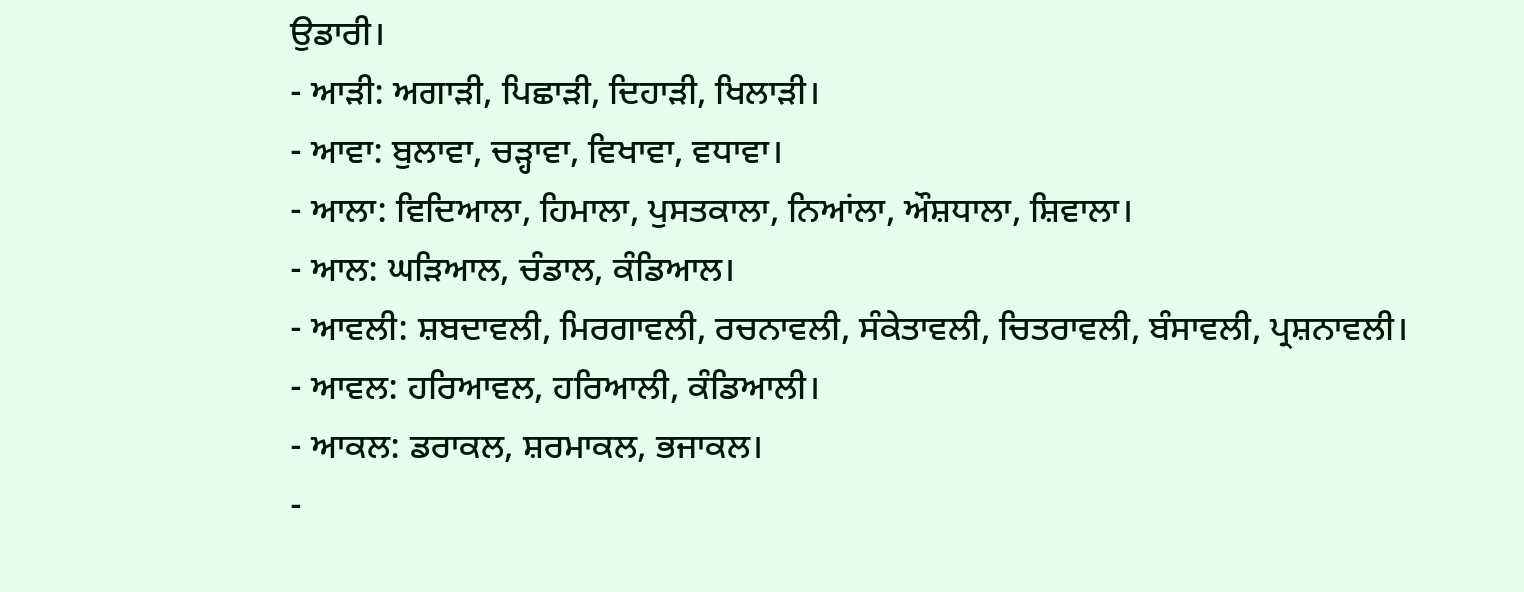ਉਡਾਰੀ।
- ਆੜੀ: ਅਗਾੜੀ, ਪਿਛਾੜੀ, ਦਿਹਾੜੀ, ਖਿਲਾੜੀ।
- ਆਵਾ: ਬੁਲਾਵਾ, ਚੜ੍ਹਾਵਾ, ਵਿਖਾਵਾ, ਵਧਾਵਾ।
- ਆਲਾ: ਵਿਦਿਆਲਾ, ਹਿਮਾਲਾ, ਪੁਸਤਕਾਲਾ, ਨਿਆਂਲਾ, ਔਸ਼ਧਾਲਾ, ਸ਼ਿਵਾਲਾ।
- ਆਲ: ਘੜਿਆਲ, ਚੰਡਾਲ, ਕੰਡਿਆਲ।
- ਆਵਲੀ: ਸ਼ਬਦਾਵਲੀ, ਮਿਰਗਾਵਲੀ, ਰਚਨਾਵਲੀ, ਸੰਕੇਤਾਵਲੀ, ਚਿਤਰਾਵਲੀ, ਬੰਸਾਵਲੀ, ਪ੍ਰਸ਼ਨਾਵਲੀ।
- ਆਵਲ: ਹਰਿਆਵਲ, ਹਰਿਆਲੀ, ਕੰਡਿਆਲੀ।
- ਆਕਲ: ਡਰਾਕਲ, ਸ਼ਰਮਾਕਲ, ਭਜਾਕਲ।
-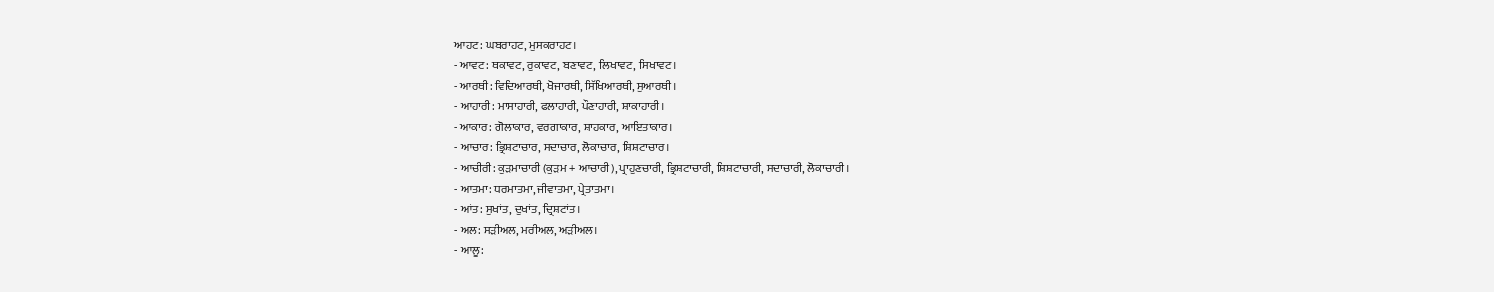ਆਹਟ: ਘਬਰਾਹਟ, ਮੁਸਕਰਾਹਟ।
- ਆਵਟ: ਥਕਾਵਟ, ਰੁਕਾਵਟ, ਬਣਾਵਟ, ਲਿਖਾਵਟ, ਸਿਖਾਵਟ।
- ਆਰਥੀ: ਵਿਦਿਆਰਥੀ, ਖੋਜਾਰਥੀ, ਸਿੱਖਿਆਰਥੀ, ਸੁਆਰਥੀ।
- ਆਹਾਰੀ: ਮਾਸਾਹਾਰੀ, ਫਲਾਹਾਰੀ, ਪੌਣਾਹਾਰੀ, ਸ਼ਾਕਾਹਾਰੀ।
- ਆਕਾਰ: ਗੋਲਾਕਾਰ, ਵਰਗਾਕਾਰ, ਸ਼ਾਹਕਾਰ, ਆਇਤਾਕਾਰ।
- ਆਚਾਰ: ਭ੍ਰਿਸ਼ਟਾਚਾਰ, ਸਦਾਚਾਰ, ਲੋਕਾਚਾਰ, ਸ਼ਿਸ਼ਟਾਚਾਰ।
- ਆਚੀਰੀ: ਕੁੜਮਾਚਾਰੀ (ਕੁੜਮ + ਆਚਾਰੀ), ਪ੍ਰਾਹੁਣਚਾਰੀ, ਭ੍ਰਿਸ਼ਟਾਚਾਰੀ, ਸ਼ਿਸ਼ਟਾਚਾਰੀ, ਸਦਾਚਾਰੀ, ਲੋਕਾਚਾਰੀ।
- ਆਤਮਾ: ਧਰਮਾਤਮਾ, ਜੀਵਾਤਮਾ, ਪ੍ਰੇਤਾਤਮਾ।
- ਆਂਤ: ਸੁਖਾਂਤ, ਦੁਖਾਂਤ, ਦ੍ਰਿਸ਼ਟਾਂਤ।
- ਅਲ: ਸੜੀਅਲ, ਮਰੀਅਲ, ਅੜੀਅਲ।
- ਆਲੂ: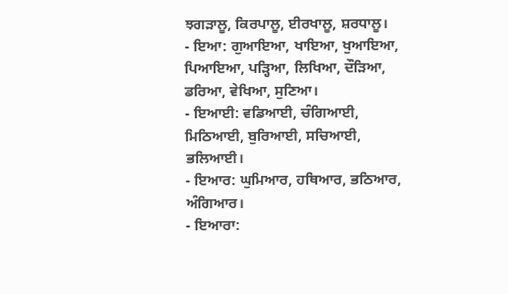ਝਗੜਾਲੂ, ਕਿਰਪਾਲੂ, ਈਰਖਾਲੂ, ਸ਼ਰਧਾਲੂ।
- ਇਆ: ਗੁਆਇਆ, ਖਾਇਆ, ਖੁਆਇਆ, ਪਿਆਇਆ, ਪੜ੍ਹਿਆ, ਲਿਖਿਆ, ਦੌੜਿਆ, ਡਰਿਆ, ਵੇਖਿਆ, ਸੁਣਿਆ।
- ਇਆਈ: ਵਡਿਆਈ, ਚੰਗਿਆਈ, ਮਿਠਿਆਈ, ਬੁਰਿਆਈ, ਸਚਿਆਈ, ਭਲਿਆਈ।
- ਇਆਰ: ਘੁਮਿਆਰ, ਹਥਿਆਰ, ਭਠਿਆਰ, ਅੰਗਿਆਰ।
- ਇਆਰਾ: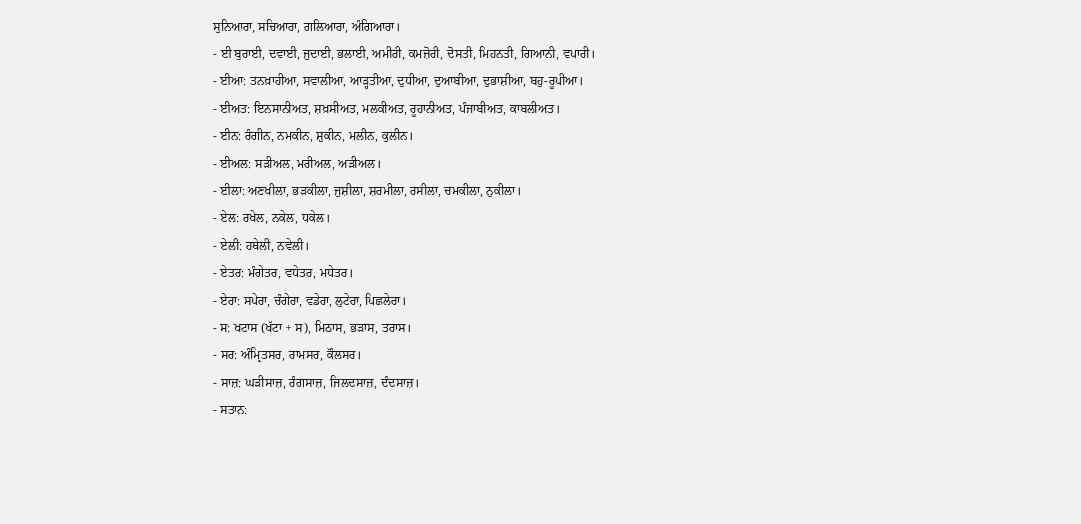ਸੁਨਿਆਰਾ, ਸਚਿਆਰਾ, ਗਲਿਆਰਾ, ਅੰਗਿਆਰਾ।
- ਈ ਬੁਰਾਈ, ਦਵਾਈ, ਜੁਦਾਈ, ਭਲਾਈ, ਅਮੀਰੀ, ਕਮਜ਼ੋਰੀ, ਦੋਸਤੀ, ਮਿਹਨਤੀ, ਗਿਆਨੀ, ਵਪਾਰੀ।
- ਈਆ: ਤਨਖ਼ਾਹੀਆ, ਸਵਾਲੀਆ, ਆੜ੍ਹਤੀਆ, ਦੁਧੀਆ, ਦੁਆਬੀਆ, ਦੁਭਾਸ਼ੀਆ, ਬਹੁ-ਰੂਪੀਆ।
- ਈਅਤ: ਇਨਸਾਨੀਅਤ, ਸ਼ਖ਼ਸੀਅਤ, ਮਲਕੀਅਤ, ਰੂਹਾਨੀਅਤ, ਪੰਜਾਬੀਅਤ, ਕਾਬਲੀਅਤ।
- ਈਨ: ਰੰਗੀਨ, ਨਮਕੀਨ, ਸ਼ੁਕੀਨ, ਮਲੀਨ, ਕੁਲੀਨ।
- ਈਅਲ: ਸੜੀਅਲ, ਮਰੀਅਲ, ਅੜੀਅਲ।
- ਈਲਾ: ਅਣਖੀਲਾ, ਭੜਕੀਲਾ, ਜੁਸ਼ੀਲਾ, ਸ਼ਰਮੀਲਾ, ਰਸੀਲਾ, ਚਮਕੀਲਾ, ਨੁਕੀਲਾ।
- ਏਲ: ਰਖੇਲ, ਨਕੇਲ, ਧਕੇਲ।
- ਏਲੀ: ਹਥੇਲੀ, ਨਵੇਲੀ।
- ਏਤਰ: ਮੰਗੇਤਰ, ਵਧੇਤਰ, ਮਧੇਤਰ।
- ਏਰਾ: ਸਪੇਰਾ, ਚੰਗੇਰਾ, ਵਡੇਰਾ, ਲੁਟੇਰਾ, ਪਿਛਲੇਰਾ।
- ਸ: ਖਟਾਸ (ਖੱਟਾ + ਸ), ਮਿਠਾਸ, ਭੜਾਸ, ਤਰਾਸ।
- ਸਰ: ਅੰਮ੍ਰਿਤਸਰ, ਰਾਮਸਰ, ਕੌਲਸਰ।
- ਸਾਜ਼: ਘੜੀਸਾਜ਼, ਰੰਗਸਾਜ਼, ਜਿਲਦਸਾਜ਼, ਦੰਦਸਾਜ਼।
- ਸਤਾਨ: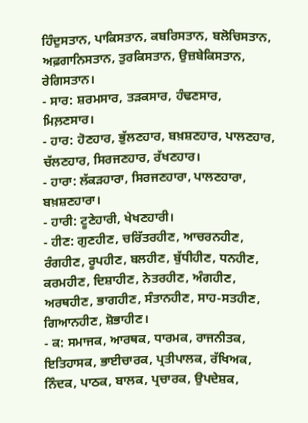ਹਿੰਦੁਸਤਾਨ, ਪਾਕਿਸਤਾਨ, ਕਬਰਿਸਤਾਨ, ਬਲੋਚਿਸਤਾਨ, ਅਫ਼ਗਾਨਿਸਤਾਨ, ਤੁਰਕਿਸਤਾਨ, ਉਜ਼ਬੇਕਿਸਤਾਨ, ਰੇਗਿਸਤਾਨ।
- ਸਾਰ: ਸ਼ਰਮਸਾਰ, ਤੜਕਸਾਰ, ਹੰਢਣਸਾਰ, ਮਿਲ਼ਣਸਾਰ।
- ਹਾਰ: ਹੋਣਹਾਰ, ਭੁੱਲਣਹਾਰ, ਬਖ਼ਸ਼ਣਹਾਰ, ਪਾਲਣਹਾਰ, ਚੱਲਣਹਾਰ, ਸਿਰਜਣਹਾਰ, ਰੱਖਣਹਾਰ।
- ਹਾਰਾ: ਲੱਕੜਹਾਰਾ, ਸਿਰਜਣਹਾਰਾ, ਪਾਲਣਹਾਰਾ, ਬਖ਼ਸ਼ਣਹਾਰਾ।
- ਹਾਰੀ: ਟੂਣੇਹਾਰੀ, ਖੇਖਣਹਾਰੀ।
- ਹੀਣ: ਗੁਣਹੀਣ, ਚਰਿੱਤਰਹੀਣ, ਆਚਰਨਹੀਣ, ਰੰਗਹੀਣ, ਰੂਪਹੀਣ, ਬਲਹੀਣ, ਬੁੱਧੀਹੀਣ, ਧਨਹੀਣ, ਕਰਮਹੀਣ, ਦਿਸ਼ਾਹੀਣ, ਨੇਤਰਹੀਣ, ਅੰਗਹੀਣ, ਅਰਥਹੀਣ, ਭਾਗਹੀਣ, ਸੰਤਾਨਹੀਣ, ਸਾਹ-ਸਤਹੀਣ, ਗਿਆਨਹੀਣ, ਸ਼ੋਭਾਹੀਣ।
- ਕ: ਸਮਾਜਕ, ਆਰਥਕ, ਧਾਰਮਕ, ਰਾਜਨੀਤਕ, ਇਤਿਹਾਸਕ, ਭਾਈਚਾਰਕ, ਪ੍ਰਤੀਪਾਲਕ, ਰੱਖਿਅਕ, ਨਿੰਦਕ, ਪਾਠਕ, ਬਾਲਕ, ਪ੍ਰਚਾਰਕ, ਉਪਦੇਸ਼ਕ,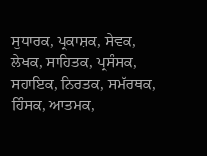ਸੁਧਾਰਕ, ਪ੍ਰਕਾਸ਼ਕ, ਸੇਵਕ, ਲੇਖਕ, ਸਾਹਿਤਕ, ਪ੍ਰਸੰਸਕ, ਸਹਾਇਕ, ਨਿਰਤਕ, ਸਮੱਰਥਕ, ਹਿੰਸਕ, ਆਤਮਕ,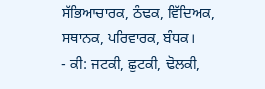ਸੱਭਿਆਚਾਰਕ, ਠੰਢਕ, ਵਿੱਦਿਅਕ, ਸਥਾਨਕ, ਪਰਿਵਾਰਕ, ਬੰਧਕ।
- ਕੀ: ਜਟਕੀ, ਛੁਟਕੀ, ਢੋਲਕੀ,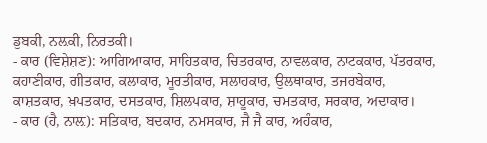ਡੁਬਕੀ, ਨਲ਼ਕੀ, ਨਿਰਤਕੀ।
- ਕਾਰ (ਵਿਸ਼ੇਸ਼ਣ): ਆਗਿਆਕਾਰ, ਸਾਹਿਤਕਾਰ, ਚਿਤਰਕਾਰ, ਨਾਵਲਕਾਰ, ਨਾਟਕਕਾਰ, ਪੱਤਰਕਾਰ, ਕਹਾਣੀਕਾਰ, ਗੀਤਕਾਰ, ਕਲਾਕਾਰ, ਮੂਰਤੀਕਾਰ, ਸਲਾਹਕਾਰ, ਉਲਥਾਕਾਰ, ਤਜਰਬੇਕਾਰ, ਕਾਸ਼ਤਕਾਰ, ਖ਼ਪਤਕਾਰ, ਦਸਤਕਾਰ, ਸ਼ਿਲਪਕਾਰ, ਸ਼ਾਹੂਕਾਰ, ਚਮਤਕਾਰ, ਸਰਕਾਰ, ਅਦਾਕਾਰ।
- ਕਾਰ (ਹੈ, ਨਾਲ਼): ਸਤਿਕਾਰ, ਬਦਕਾਰ, ਨਮਸਕਾਰ, ਜੈ ਜੈ ਕਾਰ, ਅਹੰਕਾਰ,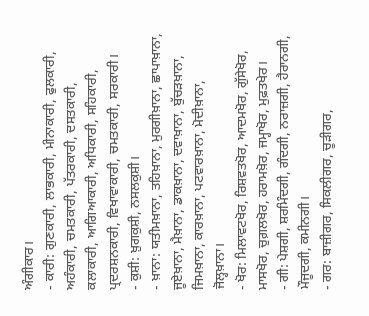ਅੰਗੀਕਾਰ।
- ਕਾਰੀ: ਗੁਣਕਾਰੀ, ਲਾਭਕਾਰੀ, ਮੀਨਾਕਾਰੀ, ਫੁਲਕਾਰੀ, ਅਹੰਕਾਰੀ, ਚਮਤਕਾਰੀ, ਪੱਤਰਕਾਰੀ, ਦਸਤਕਾਰੀ, ਕਲਾਕਾਰੀ, ਆਗਿਆਕਾਰੀ, ਅਧਿਕਾਰੀ, ਸਹਿਕਾਰੀ, ਪ੍ਰਦਰਸ਼ਨਕਾਰੀ, ਵਿਖਾਵਾਕਾਰੀ, ਚਮਤਕਾਰੀ, ਸਰਕਾਰੀ।
- ਕੁਸ਼ੀ: ਖ਼ੁਗਕੁਸ਼ੀ, ਨਸਲਕੁਸ਼ੀ।
- ਖ਼ਾਨਾ: ਯਤੀਮਖ਼ਾਨਾ, ਤਹਿਖ਼ਾਨਾ, ਮੁਰਗੀਖ਼ਾਨਾ, ਛਾਪਾਖ਼ਾਨਾ, ਜੂਏਖ਼ਾਨਾ, ਮੈਖ਼ਾਨਾ, ਡਾਕਖ਼ਾਨਾ, ਦਵਾਖ਼ਾਨਾ, ਬੁੱਚੜਖ਼ਾਨਾ, ਜਿਮਖ਼ਾਨਾ, ਕਾਰਖ਼ਾਨਾ, ਪਟਵਾਰਖ਼ਾਨਾ, ਮੋਦੀਖ਼ਾਨਾ, ਜੋਲ੍ਹਖ਼ਾਨਾ।
- ਖੋਰ: ਮਿਲਾਵਟਖੋਰ, ਰਿਸ਼ਵਤਖੋਰ, ਆਦਮਖੋਰ, ਗੁੱਸੇਖੋਰ, ਮਾਸਖੋਰ, ਚੁਗ਼ਲਖੋਰ, ਹਰਾਮਖ਼ੋਰ, ਜਮ੍ਹਾਖੋਰ, ਮੁਫ਼ਤਖੇਰ।
- ਗੀ: ਪੇਸ਼ਗੀ, ਸ਼ਰਮਿੰਦਗੀ, ਗੰਦਗੀ, ਨਰਾਜ਼ਗੀ, ਹੈਰਾਨਗੀ, ਮੌਜੂਦਗੀ, ਕਮੀਨਗੀ।
- ਗਰ: ਬਾਜ਼ੀਗਰ, ਸਿਕਲੀਗਰ, ਚੂੜੀਗਰ,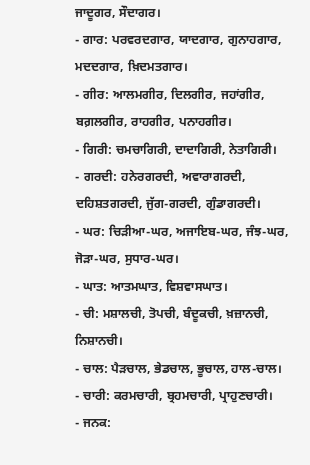ਜਾਦੂਗਰ, ਸੌਦਾਗਰ।
- ਗਾਰ: ਪਰਵਰਦਗਾਰ, ਯਾਦਗਾਰ, ਗੁਨਾਹਗਾਰ, ਮਦਦਗਾਰ, ਖ਼ਿਦਮਤਗਾਰ।
- ਗੀਰ: ਆਲਮਗੀਰ, ਦਿਲਗੀਰ, ਜਹਾਂਗੀਰ, ਬਗ਼ਲਗੀਰ, ਰਾਹਗੀਰ, ਪਨਾਹਗੀਰ।
- ਗਿਰੀ: ਚਮਚਾਗਿਰੀ, ਦਾਦਾਗਿਰੀ, ਨੇਤਾਗਿਰੀ।
- ਗਰਦੀ: ਹਨੇਰਗਰਦੀ, ਅਵਾਰਾਗਰਦੀ, ਦਹਿਸ਼ਤਗਰਦੀ, ਜੁੱਗ-ਗਰਦੀ, ਗੁੰਡਾਗਰਦੀ।
- ਘਰ: ਚਿੜੀਆ-ਘਰ, ਅਜਾਇਬ-ਘਰ, ਜੰਝ-ਘਰ, ਜੋੜਾ-ਘਰ, ਸੁਧਾਰ-ਘਰ।
- ਘਾਤ: ਆਤਮਘਾਤ, ਵਿਸ਼ਵਾਸਘਾਤ।
- ਚੀ: ਮਸ਼ਾਲਚੀ, ਤੋਪਚੀ, ਬੰਦੂਕਚੀ, ਖ਼ਜ਼ਾਨਚੀ, ਨਿਸ਼ਾਨਚੀ।
- ਚਾਲ: ਪੈੜਚਾਲ, ਭੇਡਚਾਲ, ਭੂਚਾਲ, ਹਾਲ-ਚਾਲ।
- ਚਾਰੀ: ਕਰਮਚਾਰੀ, ਬ੍ਰਹਮਚਾਰੀ, ਪ੍ਰਾਹੁਣਚਾਰੀ।
- ਜਨਕ: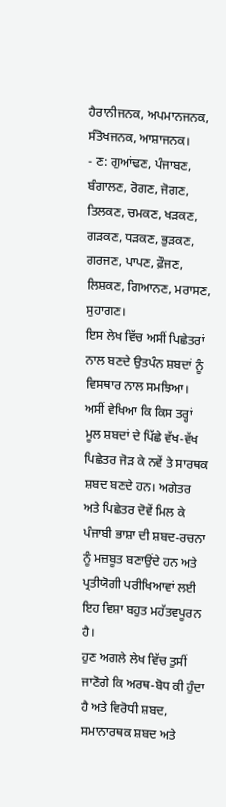ਹੈਰਾਨੀਜਨਕ, ਅਪਮਾਨਜਨਕ, ਸੰਤੋਖਜਨਕ, ਆਸ਼ਾਜਨਕ।
- ਣ: ਗੁਆਂਢਣ, ਪੰਜਾਬਣ, ਬੰਗਾਲਣ, ਰੋਗਣ, ਜੋਗਣ, ਤਿਲਕਣ, ਚਮਕਣ, ਖੜਕਣ, ਗੜਕਣ, ਧੜਕਣ, ਭੁੜਕਣ, ਗਰਜਣ, ਪਾਪਣ, ਫ਼ੌਜਣ, ਲਿਸ਼ਕਣ, ਗਿਆਨਣ, ਮਰਾਸਣ, ਸੁਹਾਗਣ।
ਇਸ ਲੇਖ ਵਿੱਚ ਅਸੀਂ ਪਿਛੇਤਰਾਂ ਨਾਲ ਬਣਦੇ ਉਤਪੰਨ ਸ਼ਬਦਾਂ ਨੂੰ ਵਿਸਥਾਰ ਨਾਲ ਸਮਝਿਆ। ਅਸੀਂ ਵੇਖਿਆ ਕਿ ਕਿਸ ਤਰ੍ਹਾਂ ਮੂਲ ਸ਼ਬਦਾਂ ਦੇ ਪਿੱਛੇ ਵੱਖ-ਵੱਖ ਪਿਛੇਤਰ ਜੋੜ ਕੇ ਨਵੇਂ ਤੇ ਸਾਰਥਕ ਸ਼ਬਦ ਬਣਦੇ ਹਨ। ਅਗੇਤਰ ਅਤੇ ਪਿਛੇਤਰ ਦੋਵੇਂ ਮਿਲ ਕੇ ਪੰਜਾਬੀ ਭਾਸ਼ਾ ਦੀ ਸ਼ਬਦ-ਰਚਨਾ ਨੂੰ ਮਜ਼ਬੂਤ ਬਣਾਉਂਦੇ ਹਨ ਅਤੇ ਪ੍ਰਤੀਯੋਗੀ ਪਰੀਖਿਆਵਾਂ ਲਈ ਇਹ ਵਿਸ਼ਾ ਬਹੁਤ ਮਹੱਤਵਪੂਰਨ ਹੈ।
ਹੁਣ ਅਗਲੇ ਲੇਖ ਵਿੱਚ ਤੁਸੀਂ ਜਾਣੋਗੇ ਕਿ ਅਰਥ-ਬੋਧ ਕੀ ਹੁੰਦਾ ਹੈ ਅਤੇ ਵਿਰੋਧੀ ਸ਼ਬਦ, ਸਮਾਨਾਰਥਕ ਸ਼ਬਦ ਅਤੇ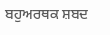ਬਹੁਅਰਥਕ ਸ਼ਬਦ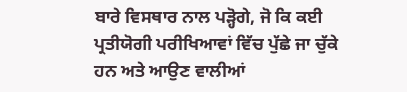ਬਾਰੇ ਵਿਸਥਾਰ ਨਾਲ ਪੜ੍ਹੋਗੇ, ਜੋ ਕਿ ਕਈ ਪ੍ਰਤੀਯੋਗੀ ਪਰੀਖਿਆਵਾਂ ਵਿੱਚ ਪੁੱਛੇ ਜਾ ਚੁੱਕੇ ਹਨ ਅਤੇ ਆਉਣ ਵਾਲੀਆਂ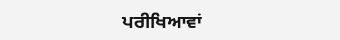ਪਰੀਖਿਆਵਾਂ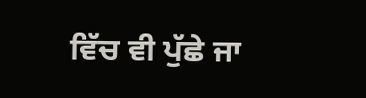ਵਿੱਚ ਵੀ ਪੁੱਛੇ ਜਾ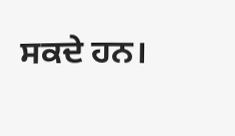ਸਕਦੇ ਹਨ।